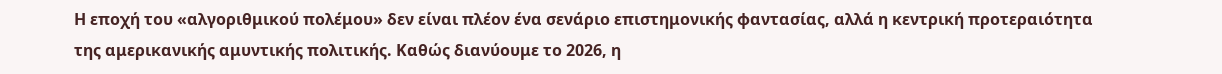Η εποχή του «αλγοριθμικού πολέμου» δεν είναι πλέον ένα σενάριο επιστημονικής φαντασίας, αλλά η κεντρική προτεραιότητα της αμερικανικής αμυντικής πολιτικής. Καθώς διανύουμε το 2026, η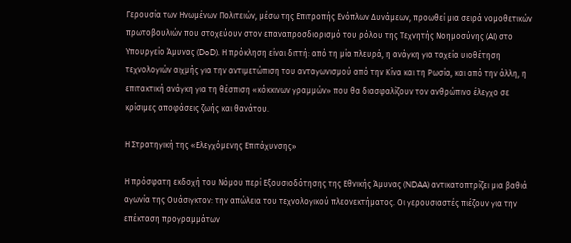Γερουσία των Ηνωμένων Πολιτειών, μέσω της Επιτροπής Ενόπλων Δυνάμεων, προωθεί μια σειρά νομοθετικών πρωτοβουλιών που στοχεύουν στον επαναπροσδιορισμό του ρόλου της Τεχνητής Νοημοσύνης (AI) στο Υπουργείο Άμυνας (DoD). Η πρόκληση είναι διττή: από τη μία πλευρά, η ανάγκη για ταχεία υιοθέτηση τεχνολογιών αιχμής για την αντιμετώπιση του ανταγωνισμού από την Κίνα και τη Ρωσία, και από την άλλη, η επιτακτική ανάγκη για τη θέσπιση «κόκκινων γραμμών» που θα διασφαλίζουν τον ανθρώπινο έλεγχο σε κρίσιμες αποφάσεις ζωής και θανάτου.

Η Στρατηγική της «Ελεγχόμενης Επιτάχυνσης»

Η πρόσφατη εκδοχή του Νόμου περί Εξουσιοδότησης της Εθνικής Άμυνας (NDAA) αντικατοπτρίζει μια βαθιά αγωνία της Ουάσιγκτον: την απώλεια του τεχνολογικού πλεονεκτήματος. Οι γερουσιαστές πιέζουν για την επέκταση προγραμμάτων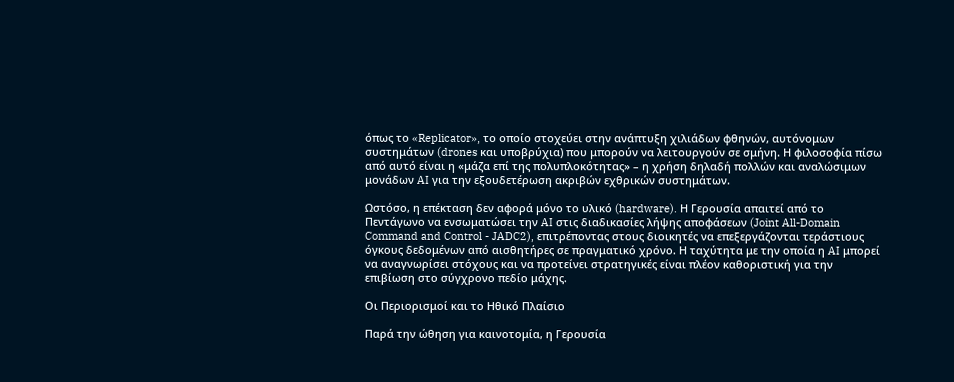όπως το «Replicator», το οποίο στοχεύει στην ανάπτυξη χιλιάδων φθηνών, αυτόνομων συστημάτων (drones και υποβρύχια) που μπορούν να λειτουργούν σε σμήνη. Η φιλοσοφία πίσω από αυτό είναι η «μάζα επί της πολυπλοκότητας» – η χρήση δηλαδή πολλών και αναλώσιμων μονάδων AI για την εξουδετέρωση ακριβών εχθρικών συστημάτων.

Ωστόσο, η επέκταση δεν αφορά μόνο το υλικό (hardware). Η Γερουσία απαιτεί από το Πεντάγωνο να ενσωματώσει την AI στις διαδικασίες λήψης αποφάσεων (Joint All-Domain Command and Control - JADC2), επιτρέποντας στους διοικητές να επεξεργάζονται τεράστιους όγκους δεδομένων από αισθητήρες σε πραγματικό χρόνο. Η ταχύτητα με την οποία η AI μπορεί να αναγνωρίσει στόχους και να προτείνει στρατηγικές είναι πλέον καθοριστική για την επιβίωση στο σύγχρονο πεδίο μάχης.

Οι Περιορισμοί και το Ηθικό Πλαίσιο

Παρά την ώθηση για καινοτομία, η Γερουσία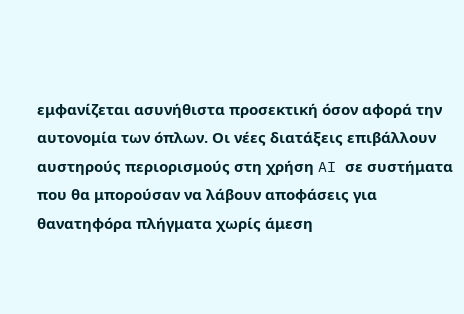εμφανίζεται ασυνήθιστα προσεκτική όσον αφορά την αυτονομία των όπλων. Οι νέες διατάξεις επιβάλλουν αυστηρούς περιορισμούς στη χρήση AI σε συστήματα που θα μπορούσαν να λάβουν αποφάσεις για θανατηφόρα πλήγματα χωρίς άμεση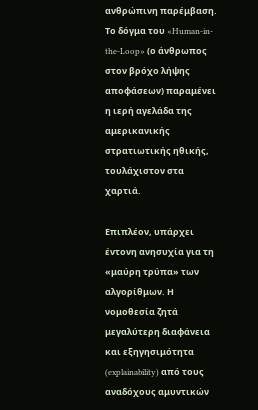ανθρώπινη παρέμβαση. Το δόγμα του «Human-in-the-Loop» (ο άνθρωπος στον βρόχο λήψης αποφάσεων) παραμένει η ιερή αγελάδα της αμερικανικής στρατιωτικής ηθικής, τουλάχιστον στα χαρτιά.

Επιπλέον, υπάρχει έντονη ανησυχία για τη «μαύρη τρύπα» των αλγορίθμων. Η νομοθεσία ζητά μεγαλύτερη διαφάνεια και εξηγησιμότητα (explainability) από τους αναδόχους αμυντικών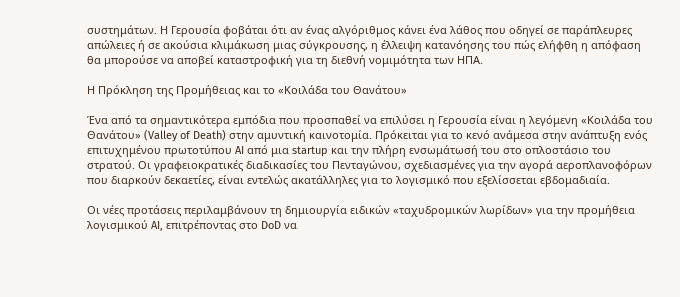συστημάτων. Η Γερουσία φοβάται ότι αν ένας αλγόριθμος κάνει ένα λάθος που οδηγεί σε παράπλευρες απώλειες ή σε ακούσια κλιμάκωση μιας σύγκρουσης, η έλλειψη κατανόησης του πώς ελήφθη η απόφαση θα μπορούσε να αποβεί καταστροφική για τη διεθνή νομιμότητα των ΗΠΑ.

Η Πρόκληση της Προμήθειας και το «Κοιλάδα του Θανάτου»

Ένα από τα σημαντικότερα εμπόδια που προσπαθεί να επιλύσει η Γερουσία είναι η λεγόμενη «Κοιλάδα του Θανάτου» (Valley of Death) στην αμυντική καινοτομία. Πρόκειται για το κενό ανάμεσα στην ανάπτυξη ενός επιτυχημένου πρωτοτύπου AI από μια startup και την πλήρη ενσωμάτωσή του στο οπλοστάσιο του στρατού. Οι γραφειοκρατικές διαδικασίες του Πενταγώνου, σχεδιασμένες για την αγορά αεροπλανοφόρων που διαρκούν δεκαετίες, είναι εντελώς ακατάλληλες για το λογισμικό που εξελίσσεται εβδομαδιαία.

Οι νέες προτάσεις περιλαμβάνουν τη δημιουργία ειδικών «ταχυδρομικών λωρίδων» για την προμήθεια λογισμικού AI, επιτρέποντας στο DoD να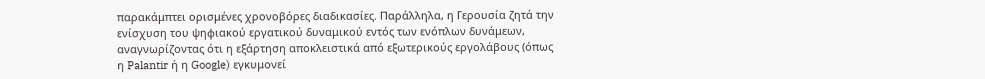παρακάμπτει ορισμένες χρονοβόρες διαδικασίες. Παράλληλα, η Γερουσία ζητά την ενίσχυση του ψηφιακού εργατικού δυναμικού εντός των ενόπλων δυνάμεων, αναγνωρίζοντας ότι η εξάρτηση αποκλειστικά από εξωτερικούς εργολάβους (όπως η Palantir ή η Google) εγκυμονεί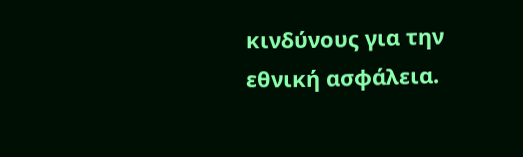κινδύνους για την εθνική ασφάλεια.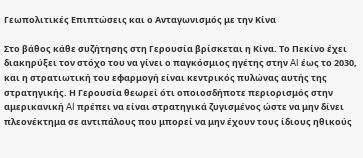Γεωπολιτικές Επιπτώσεις και ο Ανταγωνισμός με την Κίνα

Στο βάθος κάθε συζήτησης στη Γερουσία βρίσκεται η Κίνα. Το Πεκίνο έχει διακηρύξει τον στόχο του να γίνει ο παγκόσμιος ηγέτης στην AI έως το 2030, και η στρατιωτική του εφαρμογή είναι κεντρικός πυλώνας αυτής της στρατηγικής. Η Γερουσία θεωρεί ότι οποιοσδήποτε περιορισμός στην αμερικανική AI πρέπει να είναι στρατηγικά ζυγισμένος ώστε να μην δίνει πλεονέκτημα σε αντιπάλους που μπορεί να μην έχουν τους ίδιους ηθικούς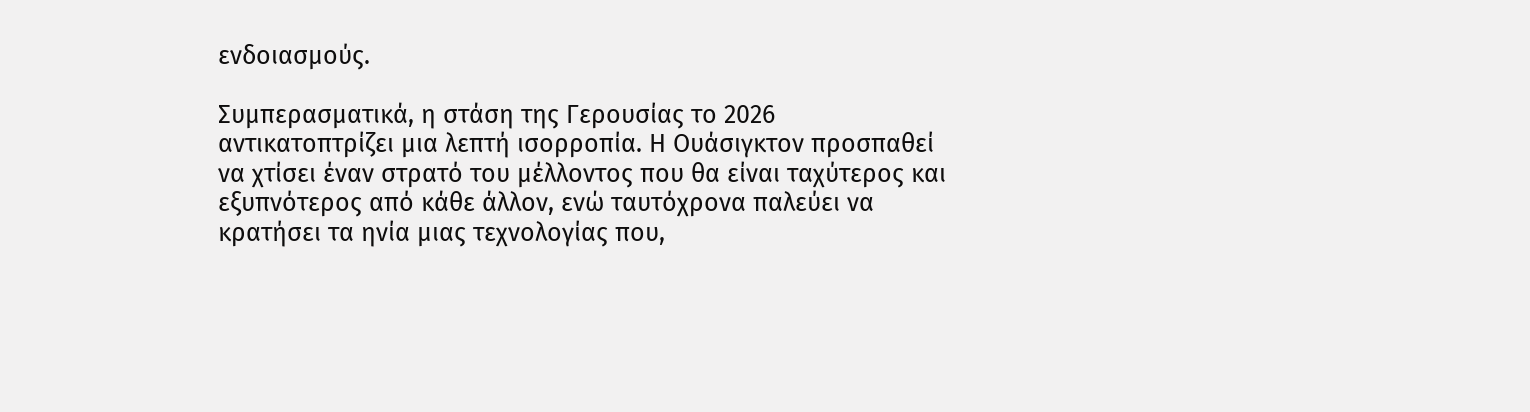ενδοιασμούς.

Συμπερασματικά, η στάση της Γερουσίας το 2026 αντικατοπτρίζει μια λεπτή ισορροπία. Η Ουάσιγκτον προσπαθεί να χτίσει έναν στρατό του μέλλοντος που θα είναι ταχύτερος και εξυπνότερος από κάθε άλλον, ενώ ταυτόχρονα παλεύει να κρατήσει τα ηνία μιας τεχνολογίας που,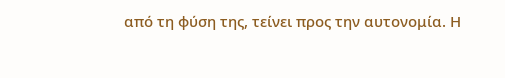από τη φύση της, τείνει προς την αυτονομία. Η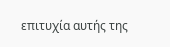επιτυχία αυτής της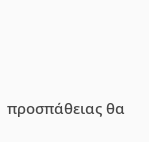προσπάθειας θα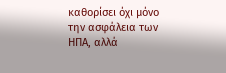καθορίσει όχι μόνο την ασφάλεια των ΗΠΑ, αλλά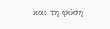και τη φύση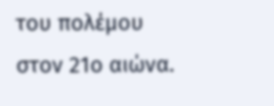του πολέμου στον 21ο αιώνα.